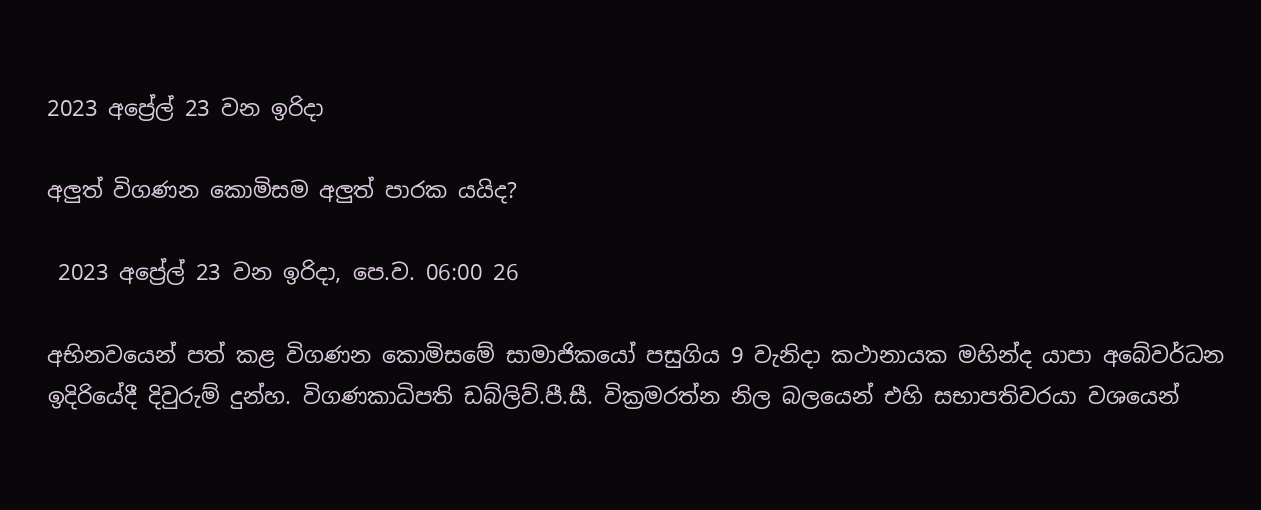2023 අප්‍රේල් 23 වන ඉරිදා

අලුත් විගණන කොමිසම අලුත් පාරක යයිද?

 2023 අප්‍රේල් 23 වන ඉරිදා, පෙ.ව. 06:00 26

අභිනවයෙන් පත් කළ විගණන කොමිසමේ සාමාජිකයෝ පසුගිය 9 වැනිදා කථානායක මහින්ද යාපා අබේවර්ධන ඉදිරියේදී දිවුරුම් දුන්හ. විගණකාධිපති ඩබ්ලිව්.පී.සී. වික්‍රමරත්න නිල බලයෙන් එහි සභාපතිවරයා වශයෙන්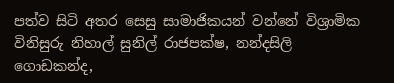පත්ව සිටි අතර සෙසු සාමාජිකයන් වන්නේ විශ්‍රාමික විනිසුරු නිහාල් සුනිල් රාජපක්ෂ, නන්දසිලි ගොඩකන්ද,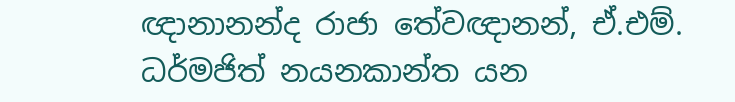ඥානානන්ද රාජා තේවඥානන්, ඒ.එම්. ධර්මජිත් නයනකාන්ත යන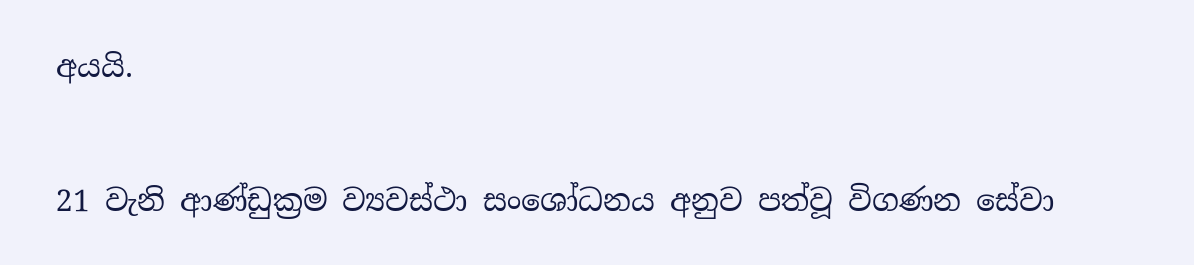අයයි.

21 වැනි ආණ්ඩුක්‍රම ව්‍යවස්ථා සංශෝධනය අනුව පත්වූ විගණන සේවා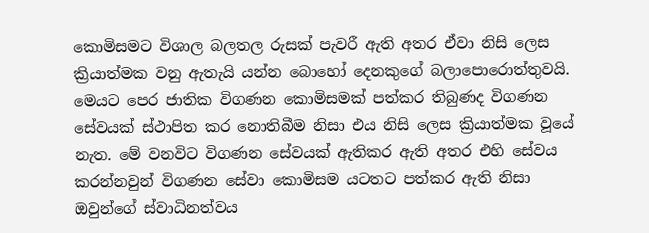කොමිසමට විශාල බලතල රුසක් පැවරී ඇති අතර ඒවා නිසි ලෙස ක්‍රියාත්මක වනු ඇතැයි යන්න බොහෝ දෙනකුගේ බලාපොරොත්තුවයි. මෙයට පෙර ජාතික විගණන කොමිසමක් පත්කර තිබුණද විගණන සේවයක් ස්ථාපිත කර නොතිබීම නිසා එය නිසි ලෙස ක්‍රියාත්මක වූයේ නැත. මේ වනවිට විගණන සේවයක් ඇතිකර ඇති අතර එහි සේවය කරන්නවුන් විගණන සේවා කොමිසම යටතට පත්කර ඇති නිසා ඔවුන්ගේ ස්වාධිනත්වය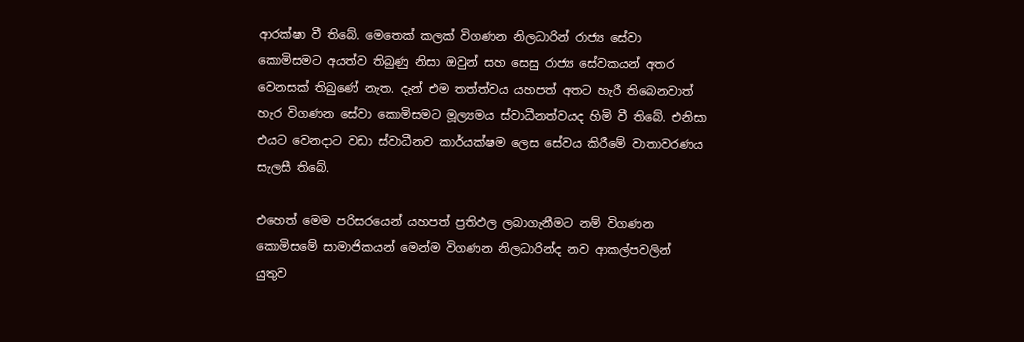ආරක්ෂා වී තිබේ. මෙතෙක් කලක් විගණන නිලධාරින් රාජ්‍ය සේවා කොමිසමට අයත්ව තිබුණු නිසා ඔවුන් සහ සෙසු රාජ්‍ය සේවකයන් අතර වෙනසක් තිබුණේ නැත. දැන් එම තත්ත්වය යහපත් අතට හැරී තිබෙනවාත් හැර විගණන සේවා කොමිසමට මූල්‍යමය ස්වාධීනත්වයද හිමි වී තිබේ. එනිසා එයට වෙනදාට වඩා ස්වාධීනව කාර්යක්ෂම ලෙස සේවය කිරීමේ වාතාවරණය සැලසී තිබේ.

එහෙත් මෙම පරිසරයෙන් යහපත් ප්‍රතිඵල ලබාගැනීමට නම් විගණන කොමිසමේ සාමාජිකයන් මෙන්ම විගණන නිලධාරින්ද නව ආකල්පවලින් යුතුව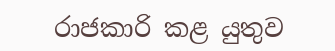රාජකාරි කළ යුතුව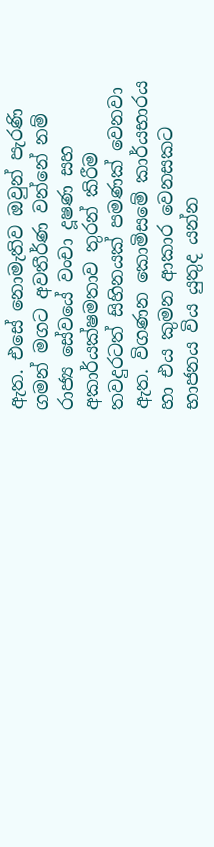ඇත. එසේ නොමැතිව ඔවුන් පැරණි ගමන් මගට අවතීර්ණ වන්නේ නම් රාජ්‍ය සේවයේ වංචා දූෂණ සහ අකාර්යක්ෂමතාව තුරන් කිරීම තවදුරටත් සිහිනයක් පමණක් වෙනවා ඇත. විගණන කොමිසමේ කාර්යභාරය හා එය කුමන ආකාර වෙනසකට භාජනය විය යුතුද යන්න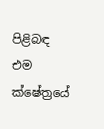පිළිබඳ එම ක්ෂේත්‍රයේ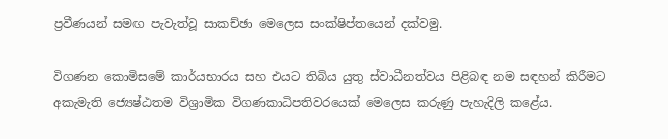ප්‍රවීණයන් සමඟ පැවැත්වූ සාකච්ඡා මෙලෙස සංක්ෂිප්තයෙන් දක්වමු.

විගණන කොමිසමේ කාර්යභාරය සහ එයට තිබිය යුතු ස්වාධීනත්වය පිළිබඳ නම සඳහන් කිරීමට අකැමැති ජ්‍යෙෂ්ඨතම විශ්‍රාමික විගණකාධිපතිවරයෙක් මෙලෙස කරුණු පැහැදිලි කළේය.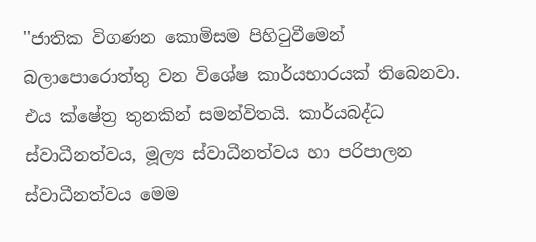''ජාතික විගණන කොමිසම පිහිටුවීමෙන් බලාපොරොත්තු වන විශේෂ කාර්යභාරයක් තිබෙනවා. එය ක්ෂේත්‍ර තුනකින් සමන්විතයි. කාර්යබද්ධ ස්වාධීනත්වය, මූල්‍ය ස්වාධීනත්වය හා පරිපාලන ස්වාධීනත්වය මෙම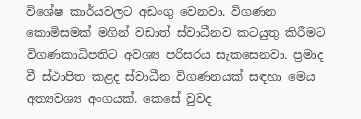විශේෂ කාර්යවලට අඩංගු වෙනවා. විගණන කොමිසමක් මගින් වඩාත් ස්වාධීනව කටයුතු කිරීමට විගණකාධිපතිට අවශ්‍ය පරිසරය සැකසෙනවා. ප්‍රමාද වී ස්ථාපිත කළද ස්වාධීන විගණනයක් සඳහා මෙය අත්‍යවශ්‍ය අංගයක්. කෙසේ වුවද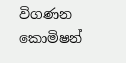විගණන කොමිෂන්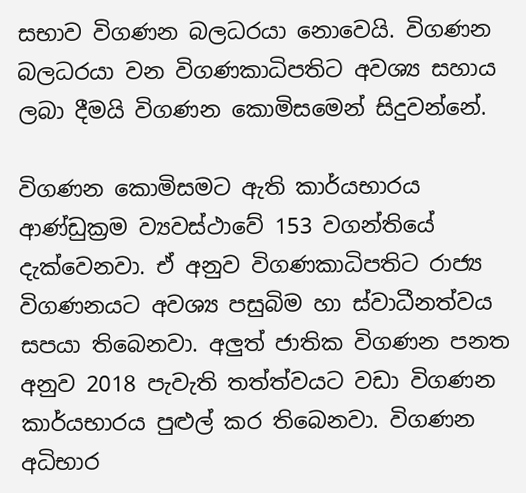සභාව විගණන බලධරයා නොවෙයි. විගණන බලධරයා වන විගණකාධිපතිට අවශ්‍ය සහාය ලබා දීමයි විගණන කොමිසමෙන් සිදුවන්නේ.

විගණන කොමිසමට ඇති කාර්යභාරය ආණ්ඩුක්‍රම ව්‍යවස්ථාවේ 153 වගන්තියේ දැක්වෙනවා. ඒ අනුව විගණකාධිපතිට රාජ්‍ය විගණනයට අවශ්‍ය පසුබිම හා ස්වාධීනත්වය සපයා තිබෙනවා. අලුත් ජාතික විගණන පනත අනුව 2018 පැවැති තත්ත්වයට වඩා විගණන කාර්යභාරය පුළුල් කර තිබෙනවා. විගණන අධිභාර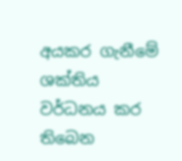අයකර ගැනීමේ ශක්තිය වර්ධනය කර තිබෙන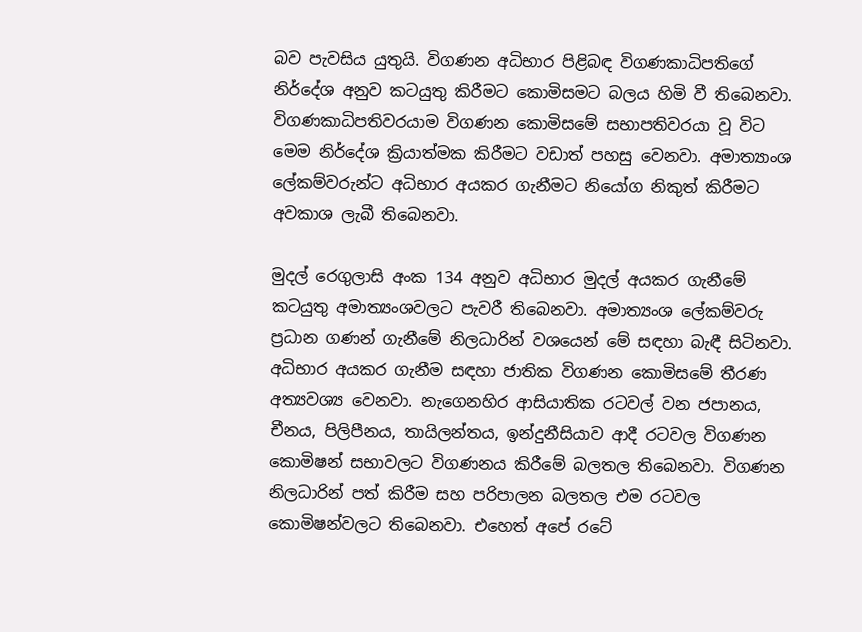බව පැවසිය යුතුයි. විගණන අධිභාර පිළිබඳ විගණකාධිපතිගේ නිර්දේශ අනුව කටයුතු කිරීමට කොමිසමට බලය හිමි වී තිබෙනවා. විගණකාධිපතිවරයාම විගණන කොමිසමේ සභාපතිවරයා වූ විට මෙම නිර්දේශ ක්‍රියාත්මක කිරීමට වඩාත් පහසු වෙනවා. අමාත්‍යාංශ ලේකම්වරුන්ට අධිභාර අයකර ගැනීමට නියෝග නිකුත් කිරීමට අවකාශ ලැබී තිබෙනවා.

මුදල් රෙගුලාසි අංක 134 අනුව අධිභාර මුදල් අයකර ගැනීමේ කටයුතු අමාත්‍යංශවලට පැවරී තිබෙනවා. අමාත්‍යංශ ලේකම්වරු ප්‍රධාන ගණන් ගැනීමේ නිලධාරින් වශයෙන් මේ සඳහා බැඳී සිටිනවා. අධිභාර අයකර ගැනීම සඳහා ජාතික විගණන කොමිසමේ තීරණ අත්‍යවශ්‍ය වෙනවා. නැගෙනහිර ආසියාතික රටවල් වන ජපානය, චීනය, පිලිපීනය, තායිලන්තය, ඉන්දුනීසියාව ආදී රටවල විගණන කොමිෂන් සභාවලට විගණනය කිරීමේ බලතල තිබෙනවා. විගණන නිලධාරින් පත් කිරීම සහ පරිපාලන බලතල එම රටවල කොමිෂන්වලට තිබෙනවා. එහෙත් අපේ රටේ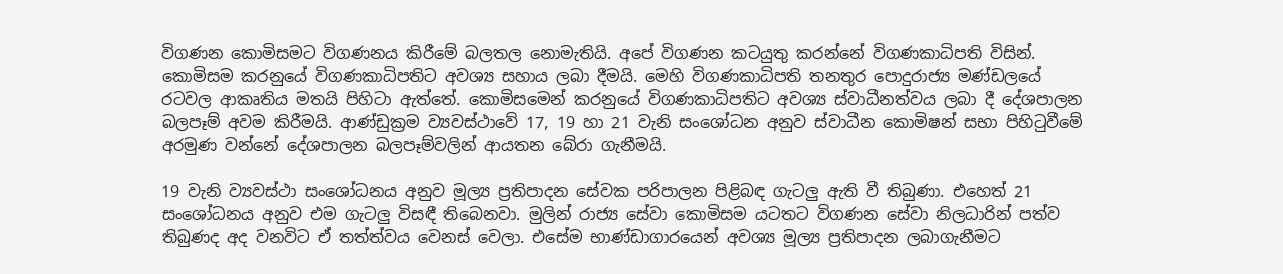විගණන කොමිසමට විගණනය කිරීමේ බලතල නොමැතියි. අපේ විගණන කටයුතු කරන්නේ විගණකාධිපති විසින්. කොමිසම කරනුයේ විගණකාධිපතිට අවශ්‍ය සහාය ලබා දීමයි. මෙහි විගණකාධිපති තනතුර පොදුරාජ්‍ය මණ්ඩලයේ රටවල ආකෘතිය මතයි පිහිටා ඇත්තේ. කොමිසමෙන් කරනුයේ විගණකාධිපතිට අවශ්‍ය ස්වාධීනත්වය ලබා දී දේශපාලන බලපෑම් අවම කිරීමයි. ආණ්ඩුක්‍රම ව්‍යවස්ථාවේ 17, 19 හා 21 වැනි සංශෝධන අනුව ස්වාධීන කොමිෂන් සභා පිහිටුවීමේ අරමුණ වන්නේ දේශපාලන බලපෑම්වලින් ආයතන බේරා ගැනීමයි.

19 වැනි ව්‍යවස්ථා සංශෝධනය අනුව මූල්‍ය ප්‍රතිපාදන සේවක පරිපාලන පිළිබඳ ගැටලු ඇති වී තිබුණා. එහෙත් 21 සංශෝධනය අනුව එම ගැටලු විසඳී තිබෙනවා. මුලින් රාජ්‍ය සේවා කොමිසම යටතට විගණන සේවා නිලධාරින් පත්ව තිබුණද අද වනවිට ඒ තත්ත්වය වෙනස් වෙලා. එසේම භාණ්ඩාගාරයෙන් අවශ්‍ය මූල්‍ය ප්‍රතිපාදන ලබාගැනීමට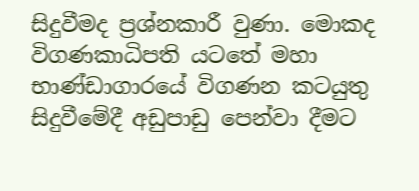සිදුවීමද ප්‍රශ්නකාරී වුණා. මොකද විගණකාධිපති යටතේ මහා භාණ්ඩාගාරයේ විගණන කටයුතු සිදුවීමේදී අඩුපාඩු පෙන්වා දීමට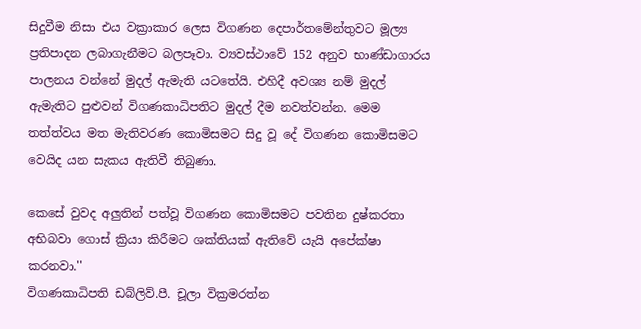සිදුවීම නිසා එය වක්‍රාකාර ලෙස විගණන දෙපාර්තමේන්තුවට මූල්‍ය ප්‍රතිපාදන ලබාගැනීමට බලපෑවා. ව්‍යවස්ථාවේ 152 අනුව භාණ්ඩාගාරය පාලනය වන්නේ මුදල් ඇමැති යටතේයි. එහිදී අවශ්‍ය නම් මුදල් ඇමැතිට පුළුවන් විගණකාධිපතිට මුදල් දීම නවත්වන්න. මෙම තත්ත්වය මත මැතිවරණ කොමිසමට සිදු වූ දේ විගණන කොමිසමට වෙයිද යන සැකය ඇතිවී තිබුණා.

කෙසේ වුවද අලුතින් පත්වූ විගණන කොමිසමට පවතින දුෂ්කරතා අභිබවා ගොස් ක්‍රියා කිරීමට ශක්තියක් ඇතිවේ යැයි අපේක්ෂා කරනවා.''
විගණකාධිපති ඩබ්ලිව්.පී. චූලා වික්‍රමරත්න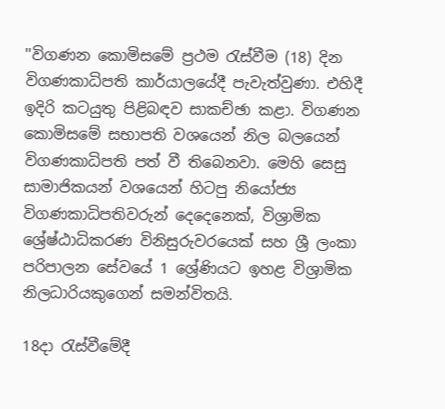''විගණන කොමිසමේ ප්‍රථම රැස්වීම (18) දින විගණකාධිපති කාර්යාලයේදී පැවැත්වුණා. එහිදී ඉදිරි කටයුතු පිළිබඳව සාකච්ඡා කළා. විගණන කොමිසමේ සභාපති වශයෙන් නිල බලයෙන් විගණකාධිපති පත් වී තිබෙනවා. මෙහි සෙසු සාමාජිකයන් වශයෙන් හිටපු නියෝජ්‍ය විගණකාධිපතිවරුන් දෙදෙනෙක්, විශ්‍රාමික ශ්‍රේෂ්ඨාධිකරණ විනිසුරුවරයෙක් සහ ශ්‍රී ලංකා පරිපාලන සේවයේ 1 ශ්‍රේණියට ඉහළ විශ්‍රාමික නිලධාරියකුගෙන් සමන්විතයි.

18දා රැස්වීමේදී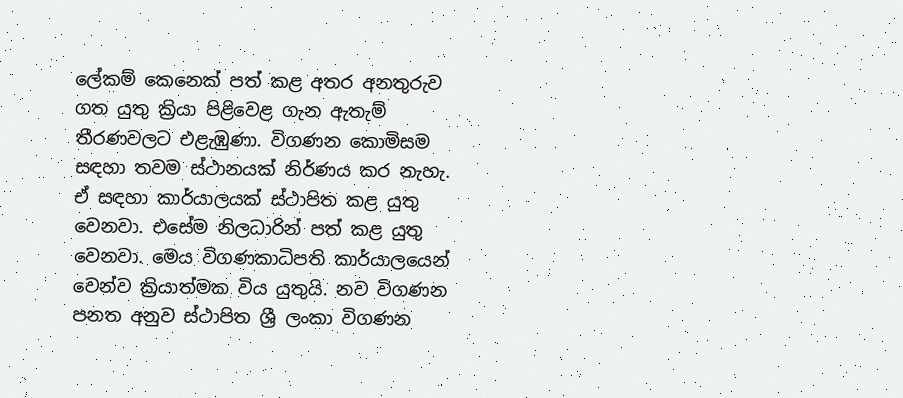ලේකම් කෙනෙක් පත් කළ අතර අනතුරුව ගත යුතු ක්‍රියා පිළිවෙළ ගැන ඇතැම් තීරණවලට එළැඹුණා. විගණන කොමිසම සඳහා තවම ස්ථානයක් නිර්ණය කර නැහැ. ඒ සඳහා කාර්යාලයක් ස්ථාපිත කළ යුතු වෙනවා. එසේම නිලධාරින් පත් කළ යුතු වෙනවා. මෙය විගණකාධිපති කාර්යාලයෙන් වෙන්ව ක්‍රියාත්මක විය යුතුයි. නව විගණන පනත අනුව ස්ථාපිත ශ්‍රී ලංකා විගණන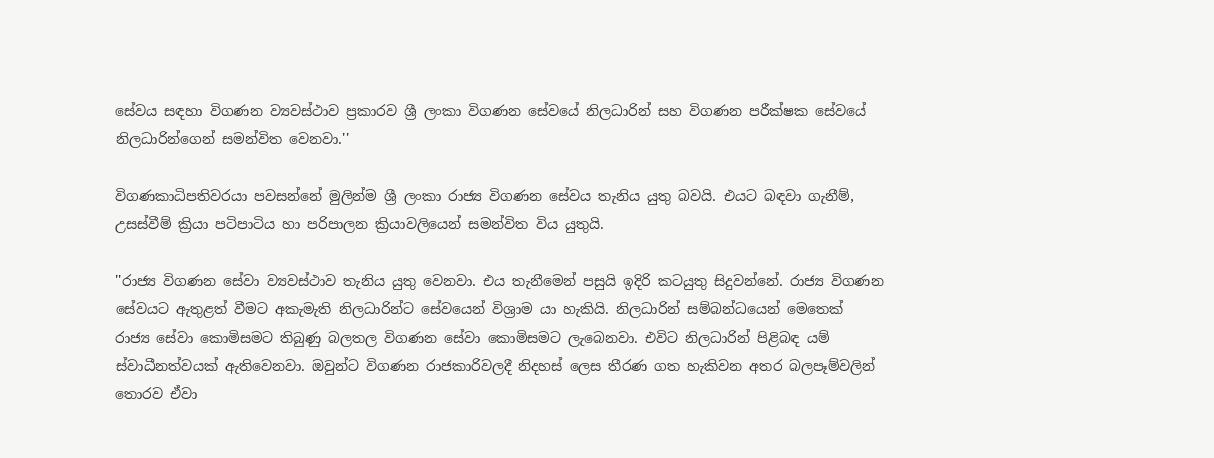සේවය සඳහා විගණන ව්‍යවස්ථාව ප්‍රකාරව ශ්‍රී ලංකා විගණන සේවයේ නිලධාරින් සහ විගණන පරීක්ෂක සේවයේ නිලධාරින්ගෙන් සමන්විත වෙනවා.''

විගණකාධිපතිවරයා පවසන්නේ මුලින්ම ශ්‍රී ලංකා රාජ්‍ය විගණන සේවය තැනිය යුතු බවයි. එයට බඳවා ගැනීම්, උසස්වීම් ක්‍රියා පටිපාටිය හා පරිපාලන ක්‍රියාවලියෙන් සමන්විත විය යුතුයි.

''රාජ්‍ය විගණන සේවා ව්‍යවස්ථාව තැනිය යුතු වෙනවා. එය තැනීමෙන් පසුයි ඉදිරි කටයුතු සිදුවන්නේ. රාජ්‍ය විගණන සේවයට ඇතුළත් වීමට අකැමැති නිලධාරින්ට සේවයෙන් විශ්‍රාම යා හැකියි. නිලධාරින් සම්බන්ධයෙන් මෙතෙක් රාජ්‍ය සේවා කොමිසමට තිබුණු බලතල විගණන සේවා කොමිසමට ලැබෙනවා. එවිට නිලධාරින් පිළිබඳ යම් ස්වාධීනත්වයක් ඇතිවෙනවා. ඔවුන්ට විගණන රාජකාරිවලදී නිදහස් ලෙස තීරණ ගත හැකිවන අතර බලපෑම්වලින් තොරව ඒවා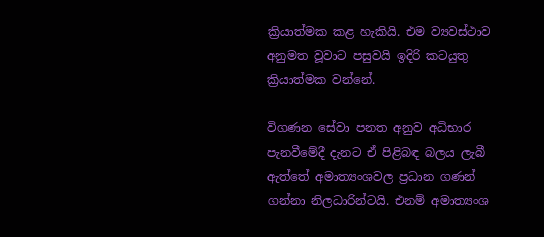ක්‍රියාත්මක කළ හැකියි. එම ව්‍යවස්ථාව අනුමත වූවාට පසුවයි ඉදිරි කටයුතු ක්‍රියාත්මක වන්නේ.

විගණන සේවා පනත අනුව අධිභාර පැනවීමේදී දැනට ඒ පිළිබඳ බලය ලැබී ඇත්තේ අමාත්‍යංශවල ප්‍රධාන ගණන් ගන්නා නිලධාරින්ටයි. එනම් අමාත්‍යංශ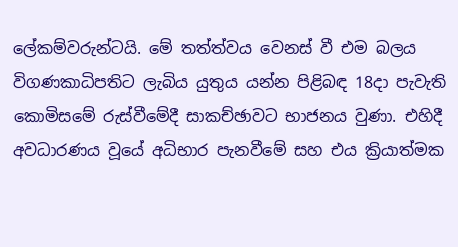ලේකම්වරුන්ටයි. මේ තත්ත්වය වෙනස් වී එම බලය විගණකාධිපතිට ලැබිය යුතුය යන්න පිළිබඳ 18දා පැවැති කොමිසමේ රුස්වීමේදී සාකච්ඡාවට භාජනය වුණා. එහිදී අවධාරණය වූයේ අධිභාර පැනවීමේ සහ එය ක්‍රියාත්මක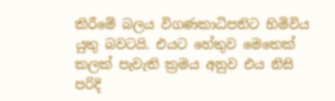කිරීමේ බලය විගණකාධිපතිට හිමිවිය යුතු බවටයි. එයට හේතුව මෙතෙක් කලක් පැවැති ක්‍රමය අනුව එය නිසි පරිදි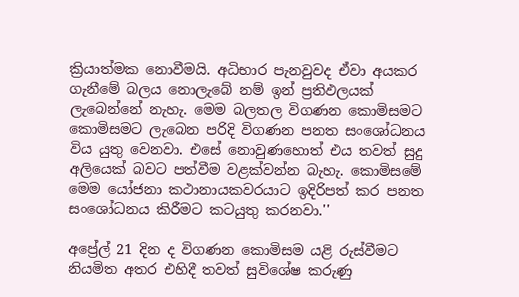ක්‍රියාත්මක නොවීමයි. අධිභාර පැනවුවද ඒවා අයකර ගැනීමේ බලය නොලැබේ නම් ඉන් ප්‍රතිඵලයක් ලැබෙන්නේ නැහැ. මෙම බලතල විගණන කොමිසමට කොමිසමට ලැබෙන පරිදි විගණන පනත සංශෝධනය විය යුතු වෙනවා. එසේ නොවුණහොත් එය තවත් සුදු අලියෙක් බවට පත්වීම වළක්වන්න බැහැ. කොමිසමේ මෙම යෝජනා කථානායකවරයාට ඉදිරිපත් කර පනත සංශෝධනය කිරීමට කටයුතු කරනවා.''

අප්‍රේල් 21 දින ද විගණන කොමිසම යළි රුස්වීමට නියමිත අතර එහිදී තවත් සුවිශේෂ කරුණු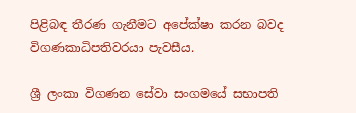පිළිබඳ තීරණ ගැනීමට අපේක්ෂා කරන බවද විගණකාධිපතිවරයා පැවසීය.

ශ්‍රී ලංකා විගණන සේවා සංගමයේ සභාපති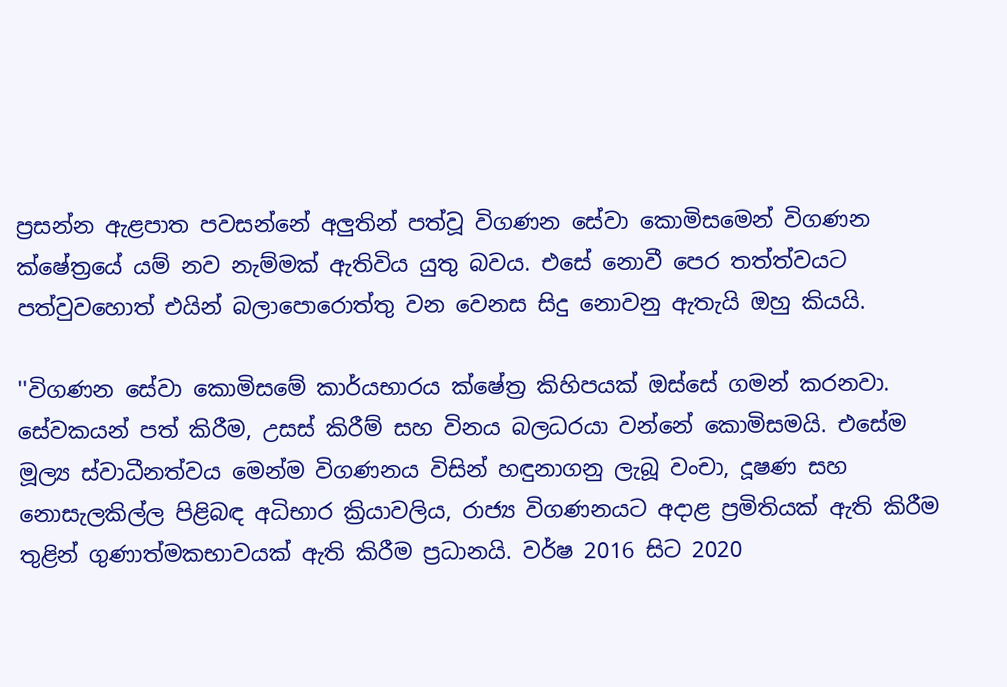ප්‍රසන්න ඇළපාත පවසන්නේ අලුතින් පත්වූ විගණන සේවා කොමිසමෙන් විගණන ක්ෂේත්‍රයේ යම් නව නැම්මක් ඇතිවිය යුතු බවය. එසේ නොවී පෙර තත්ත්වයට පත්වුවහොත් එයින් බලාපොරොත්තු වන වෙනස සිදු නොවනු ඇතැයි ඔහු කියයි.

''විගණන සේවා කොමිසමේ කාර්යභාරය ක්ෂේත්‍ර කිහිපයක් ඔස්සේ ගමන් කරනවා. සේවකයන් පත් කිරීම, උසස් කිරීම් සහ විනය බලධරයා වන්නේ කොමිසමයි. එසේම මූල්‍ය ස්වාධීනත්වය මෙන්ම විගණනය විසින් හඳුනාගනු ලැබූ වංචා, දූෂණ සහ නොසැලකිල්ල පිළිබඳ අධිභාර ක්‍රියාවලිය, රාජ්‍ය විගණනයට අදාළ ප්‍රමිතියක් ඇති කිරීම තුළින් ගුණාත්මකභාවයක් ඇති කිරීම ප්‍රධානයි. වර්ෂ 2016 සිට 2020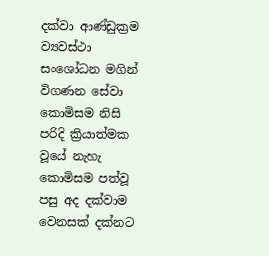දක්වා ආණ්ඩුක්‍රම ව්‍යවස්ථා සංශෝධන මගින් විගණන සේවා කොමිසම නිසි පරිදි ක්‍රියාත්මක වූයේ නැහැ කොමිසම පත්වූ පසු අද දක්වාම වෙනසක් දක්නට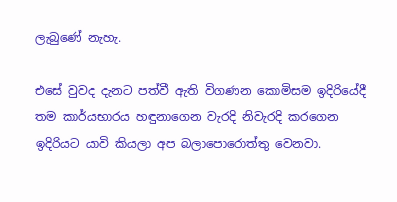ලැබුණේ නැහැ.

එසේ වුවද දැනට පත්වී ඇති විගණන කොමිසම ඉදිරියේදී තම කාර්යභාරය හඳුනාගෙන වැරදි නිවැරදි කරගෙන ඉදිරියට යාවි කියලා අප බලාපොරොත්තු වෙනවා.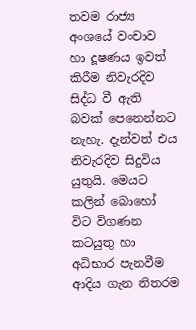තවම රාජ්‍ය අංශයේ වංචාව හා දූෂණය ඉවත් කිරීම නිවැරදිව සිද්ධ වී ඇති බවක් පෙනෙන්නට නැහැ. දැන්වත් එය නිවැරදිව සිදුවිය යුතුයි. මෙයට කලින් බොහෝ විට විගණන කටයුතු හා අධිභාර පැනවීම ආදිය ගැන නිතරම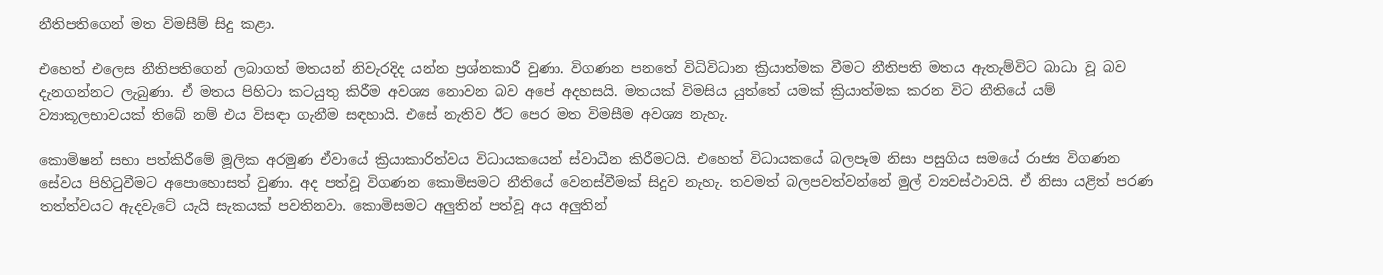නීතිපතිගෙන් මත විමසීම් සිදු කළා.

එහෙත් එලෙස නීතිපතිගෙන් ලබාගත් මතයන් නිවැරදිද යන්න ප්‍රශ්නකාරී වුණා. විගණන පනතේ විධිවිධාන ක්‍රියාත්මක වීමට නීතිපති මතය ඇතැම්විට බාධා වූ බව දැනගන්නට ලැබුණා. ඒ මතය පිහිටා කටයුතු කිරීම අවශ්‍ය නොවන බව අපේ අදහසයි. මතයක් විමසිය යුත්තේ යමක් ක්‍රියාත්මක කරන විට නීතියේ යම් ව්‍යාකූලභාවයක් තිබේ නම් එය විසඳා ගැනීම සඳහායි. එසේ නැතිව ඊට පෙර මත විමසීම අවශ්‍ය නැහැ.

කොමිෂන් සභා පත්කිරීමේ මූලික අරමුණ ඒවායේ ක්‍රියාකාරිත්වය විධායකයෙන් ස්වාධීන කිරීමටයි. එහෙත් විධායකයේ බලපෑම නිසා පසුගිය සමයේ රාජ්‍ය විගණන සේවය පිහිටුවීමට අපොහොසත් වුණා. අද පත්වූ විගණන කොමිසමට නීතියේ වෙනස්වීමක් සිදුව නැහැ. තවමත් බලපවත්වන්නේ මුල් ව්‍යවස්ථාවයි. ඒ නිසා යළිත් පරණ තත්ත්වයට ඇදවැටේ යැයි සැකයක් පවතිනවා. කොමිසමට අලුතින් පත්වූ අය අලුතින්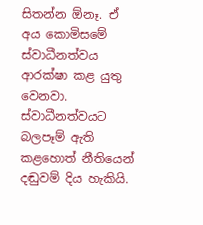සිතන්න ඕනෑ. ඒ අය කොමිසමේ ස්වාධීනත්වය ආරක්ෂා කළ යුතු වෙනවා. ස්වාධීනත්වයට බලපෑම් ඇති කළහොත් නීතියෙන් දඬුවම් දිය හැකියි.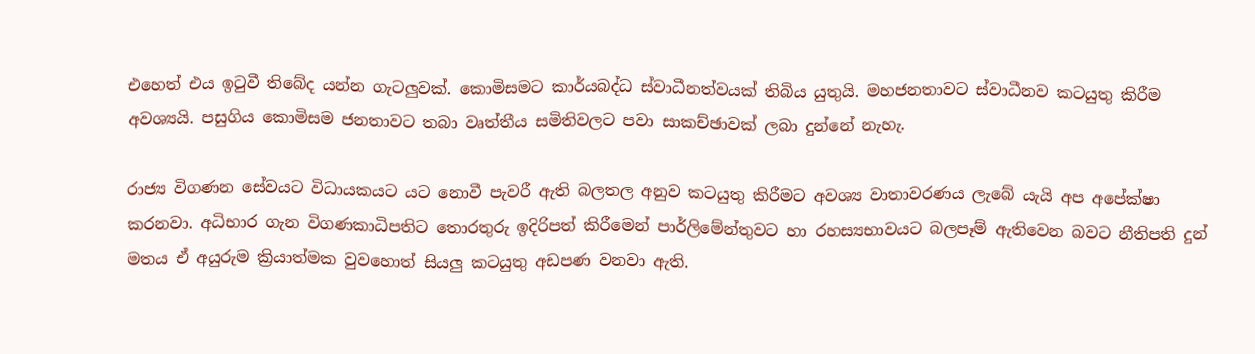එහෙත් එය ඉටුවී තිබේද යන්න ගැටලුවක්. කොමිසමට කාර්යබද්ධ ස්වාධීනත්වයක් තිබිය යුතුයි. මහජනතාවට ස්වාධීනව කටයුතු කිරීම අවශ්‍යයි. පසුගිය කොමිසම ජනතාවට තබා වෘත්තීය සමිතිවලට පවා සාකච්ඡාවක් ලබා දුන්නේ නැහැ.

රාජ්‍ය විගණන සේවයට විධායකයට යට නොවී පැවරී ඇති බලතල අනුව කටයුතු කිරීමට අවශ්‍ය වාතාවරණය ලැබේ යැයි අප අපේක්ෂා කරනවා. අධිභාර ගැන විගණකාධිපතිට තොරතුරු ඉදිරිපත් කිරීමෙන් පාර්ලිමේන්තුවට හා රහස්‍යභාවයට බලපෑම් ඇතිවෙන බවට නීතිපති දුන් මතය ඒ අයුරුම ක්‍රියාත්මක වුවහොත් සියලු කටයුතු අඩපණ වනවා ඇති.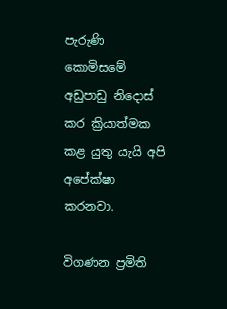පැරුණි කොමිසමේ අඩුපාඩු නිදොස් කර ක්‍රියාත්මක කළ යුතු යැයි අපි අපේක්ෂා කරනවා.

විගණන ප්‍රමිති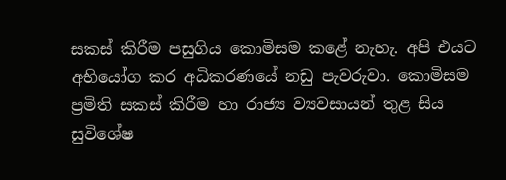සකස් කිරීම පසුගිය කොමිසම කළේ නැහැ. අපි එයට අභියෝග කර අධිකරණයේ නඩු පැවරුවා. කොමිසම ප්‍රමිති සකස් කිරීම හා රාජ්‍ය ව්‍යවසායන් තුළ සිය සුවිශේෂ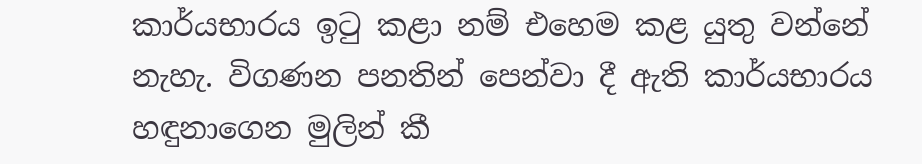කාර්යභාරය ඉටු කළා නම් එහෙම කළ යුතු වන්නේ නැහැ. විගණන පනතින් පෙන්වා දී ඇති කාර්යභාරය හඳුනාගෙන මුලින් කී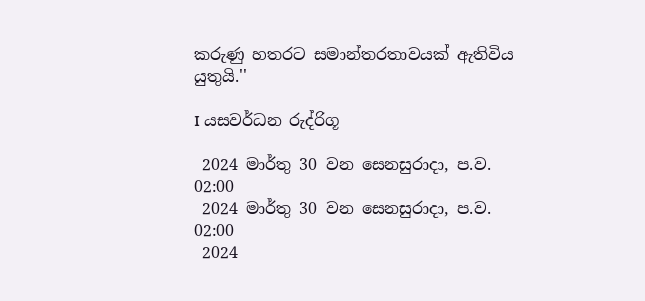කරුණු හතරට සමාන්තරතාවයක් ඇතිවිය යුතුයි.''

I යසවර්ධන රුද්රිගූ

 2024 මාර්තු 30 වන සෙනසුරාදා, ප.ව. 02:00
 2024 මාර්තු 30 වන සෙනසුරාදා, ප.ව. 02:00
 2024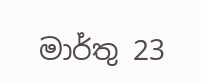මාර්තු 23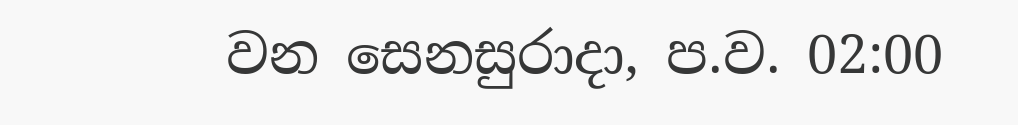වන සෙනසුරාදා, ප.ව. 02:00